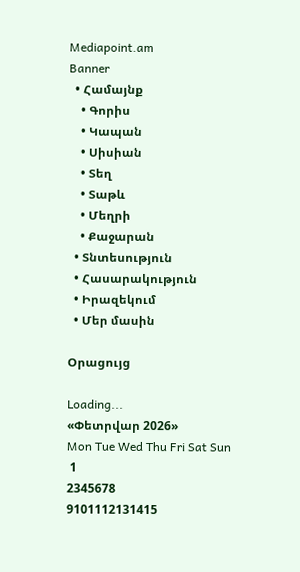Mediapoint.am
Banner
  • Համայնք
    • Գորիս
    • Կապան
    • Սիսիան
    • Տեղ
    • Տաթև
    • Մեղրի
    • Քաջարան
  • Տնտեսություն
  • Հասարակություն
  • Իրազեկում
  • Մեր մասին

Օրացույց

Loading...
«Փետրվար 2026»
Mon Tue Wed Thu Fri Sat Sun
 1
2345678
9101112131415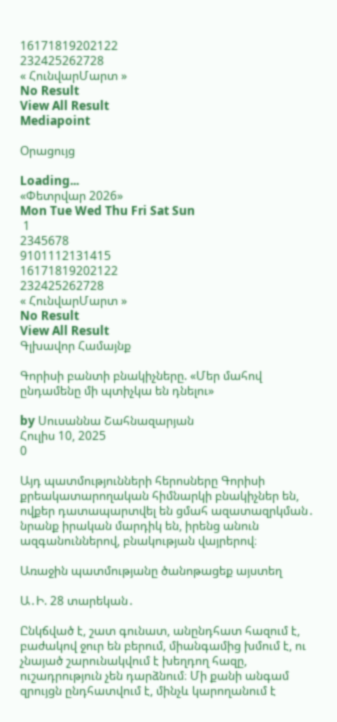16171819202122
232425262728
« ՀունվարՄարտ »
No Result
View All Result
Mediapoint

Օրացույց

Loading...
«Փետրվար 2026»
Mon Tue Wed Thu Fri Sat Sun
 1
2345678
9101112131415
16171819202122
232425262728
« ՀունվարՄարտ »
No Result
View All Result
Գլխավոր Համայնք

Գորիսի բանտի բնակիչները. «Մեր մահով ընդամենը մի պտիչկա են դնելու»

by Սուսաննա Շահնազարյան
Հուլիս 10, 2025
0

Այդ պատմությունների հերոսները Գորիսի քրեակատարողական հիմնարկի բնակիչներ են, ովքեր դատապարտվել են ցմահ ազատազրկման․ նրանք իրական մարդիկ են, իրենց անուն ազգանուններով, բնակության վայրերով։

Առաջին պատմությանը ծանոթացեք այստեղ

Ա․Ի. 28 տարեկան․

Ընկճված է, շատ գունատ, անընդհատ հազում է, բաժակով ջուր են բերում, միանգամից խմում է, ու չնայած շարունակվում է խեղդող հազը, ուշադրություն չեն դարձնում։ Մի քանի անգամ զրույցն ընդհատվում է, մինչև կարողանում է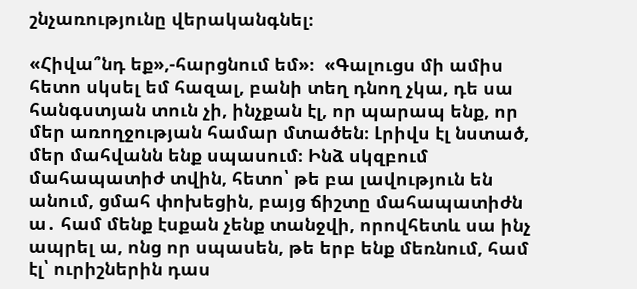շնչառությունը վերականգնել։

«Հիվա՞նդ եք»,-հարցնում եմ»։  «Գալուցս մի ամիս հետո սկսել եմ հազալ, բանի տեղ դնող չկա, դե սա հանգստյան տուն չի, ինչքան էլ, որ պարապ ենք, որ մեր առողջության համար մտածեն։ Լրիվս էլ նստած, մեր մահվանն ենք սպասում։ Ինձ սկզբում մահապատիժ տվին, հետո՝ թե բա լավություն են անում, ցմահ փոխեցին, բայց ճիշտը մահապատիժն ա․ համ մենք էսքան չենք տանջվի, որովհետև սա ինչ ապրել ա, ոնց որ սպասեն, թե երբ ենք մեռնում, համ էլ՝ ուրիշներին դաս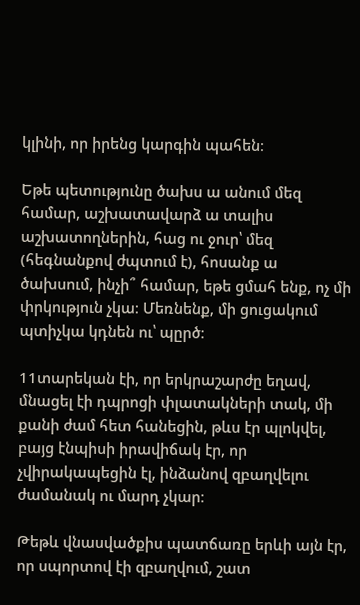կլինի, որ իրենց կարգին պահեն։

Եթե պետությունը ծախս ա անում մեզ համար, աշխատավարձ ա տալիս աշխատողներին, հաց ու ջուր՝ մեզ (հեգնանքով ժպտում է), հոսանք ա ծախսում, ինչի՞ համար, եթե ցմահ ենք, ոչ մի փրկություն չկա։ Մեռնենք, մի ցուցակում պտիչկա կդնեն ու՝ պըրծ։

11տարեկան էի, որ երկրաշարժը եղավ, մնացել էի դպրոցի փլատակների տակ, մի քանի ժամ հետ հանեցին, թևս էր պլոկվել, բայց էնպիսի իրավիճակ էր, որ չվիրակապեցին էլ, ինձանով զբաղվելու ժամանակ ու մարդ չկար։

Թեթև վնասվածքիս պատճառը երևի այն էր, որ սպորտով էի զբաղվում, շատ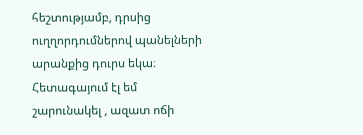հեշտությամբ, դրսից ուղղորդումներով պանելների արանքից դուրս եկա։ Հետագայում էլ եմ շարունակել , ազատ ոճի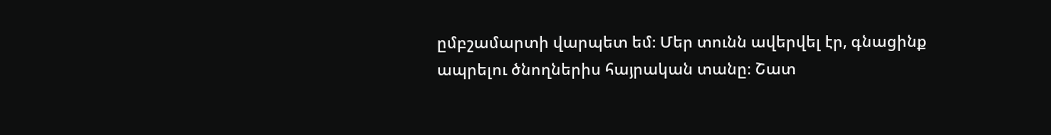ըմբշամարտի վարպետ եմ։ Մեր տունն ավերվել էր, գնացինք ապրելու ծնողներիս հայրական տանը։ Շատ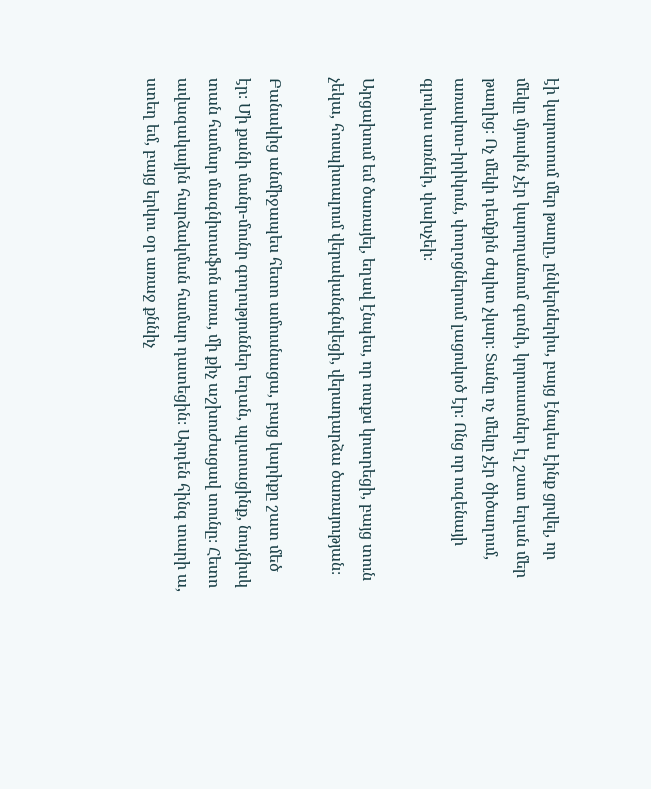էի կարոտում մեր թաղը, ընկերներիս, բայց էնպես էինք ցրվել, որ մեկը մյուսին չէր կարողանում գտնի, կորուստներ էլ շատ եղան մեր թաղից։ Ոչ մեկի դեմքին ժպիտ չկար։ Տանը ոչ մեկը չէր ծիծաղում, առավոտ-իրիկուն, փողոցներում լացուկոծ էր։ Ոնց որ ուզենայի գլուխս առնեի, փախչեի։

Արցախում եմ ծառայել, եղավ էնպես, որ ոտքս կոտրեցի, բայց տուն չեկա, հոսպիտալում վերականգնվեցի, վերադարձա ծառայության։

Բանակից անմիջապես հետո ամուսնացա, բայց կարիքը շատ մեծ էր։ Մի քանի մանր-մունր գողություններ եղան, պլստացինք, նույնիսկ տան համար մագնիտաֆոն առա, մի քիչ աշխուժացավ տունը։ Հետո ավազակային հարձակման համար դատեցին։ Արդեն հինգ տարի ա, ստեղ եմ, բայց երկու օր առաջ քննիչ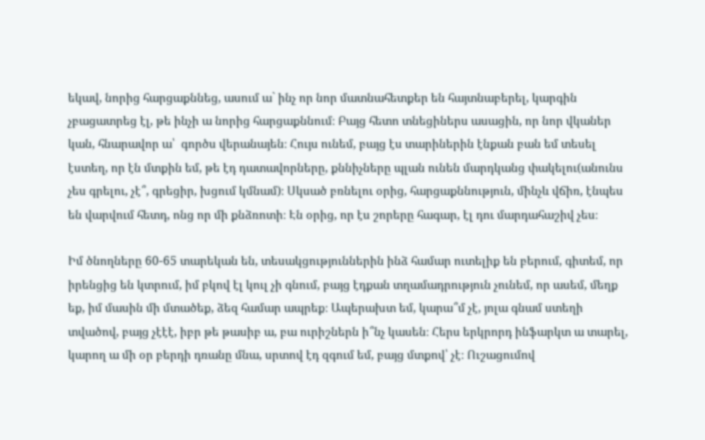եկավ, նորից հարցաքննեց, ասում ա` ինչ որ նոր մատնահետքեր են հայտնաբերել, կարգին չբացատրեց էլ, թե ինչի ա նորից հարցաքննում։ Բայց հետո տնեցիներս ասացին, որ նոր վկաներ կան, հնարավոր ա՝  գործս վերանայեն։ Հույս ունեմ, բայց էս տարիներին էնքան բան եմ տեսել էստեղ, որ էն մտքին եմ, թե էդ դատավորները, քննիչները պլան ունեն մարդկանց փակելու(անունս չես գրելու, չէ՞, գրեցիր, խցում կմնամ)։ Սկսած բռնելու օրից, հարցաքննություն, մինչև վճիռ, էնպես են վարվում հետդ, ոնց որ մի քնձռոտի։ Էն օրից, որ էս շորերը հագար, էլ դու մարդահաշիվ չես։

Իմ ծնողները 60-65 տարեկան են, տեսակցություններին ինձ համար ուտելիք են բերում, գիտեմ, որ իրենցից են կտրում, իմ բկով էլ կուլ չի գնում, բայց էդքան տղամադրություն չունեմ, որ ասեմ, մեղք եք, իմ մասին մի մտածեք, ձեզ համար ապրեք։ Ապերախտ եմ, կարա՞մ չէ, յոլա գնամ ստեղի տվածով, բայց չէէէ, իբր թե թասիբ ա, բա ուրիշներն ի՞նչ կասեն։ Հերս երկրորդ ինֆարկտ ա տարել, կարող ա մի օր բերդի դռանը մնա, սրտով էդ զգում եմ, բայց մտքով՝ չէ։ Ուշացումով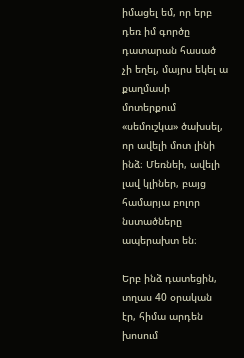իմացել եմ, որ երբ դեռ իմ գործը դատարան հասած չի եղել, մայրս եկել ա քաղմասի  մոտերքում «սեմուշկա» ծախսել, որ ավելի մոտ լինի ինձ։ Մեռնեի, ավելի լավ կլիներ, բայց համարյա բոլոր նստածները ապերախտ են։

Երբ ինձ դատեցին, տղաս 40 օրական էր, հիմա արդեն խոսում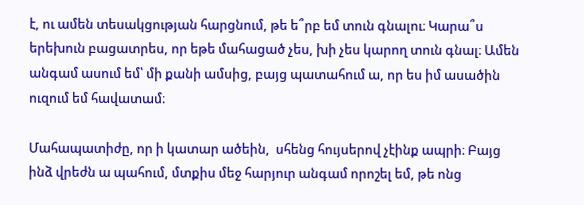է, ու ամեն տեսակցության հարցնում, թե ե՞րբ եմ տուն գնալու։ Կարա՞ս երեխուն բացատրես, որ եթե մահացած չես, խի չես կարող տուն գնալ։ Ամեն անգամ ասում եմ՝ մի քանի ամսից, բայց պատահում ա, որ ես իմ ասածին ուզում եմ հավատամ։

Մահապատիժը, որ ի կատար ածեին,  սհենց հույսերով չէինք ապրի։ Բայց ինձ վրեժն ա պահում, մտքիս մեջ հարյուր անգամ որոշել եմ, թե ոնց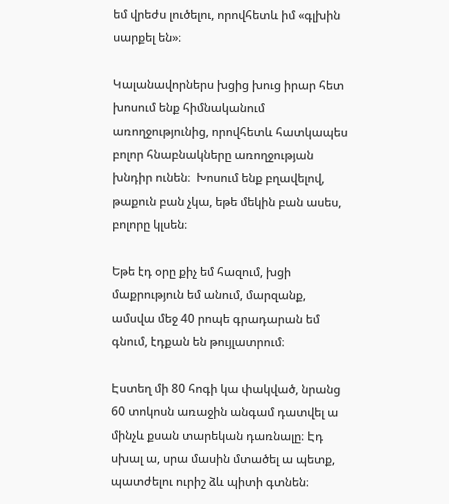եմ վրեժս լուծելու, որովհետև իմ «գլխին սարքել են»։

Կալանավորներս խցից խուց իրար հետ խոսում ենք հիմնականում առողջությունից, որովհետև հատկապես բոլոր հնաբնակները առողջության խնդիր ունեն։  Խոսում ենք բղավելով,  թաքուն բան չկա, եթե մեկին բան ասես, բոլորը կլսեն։

Եթե էդ օրը քիչ եմ հազում, խցի մաքրություն եմ անում, մարզանք, ամսվա մեջ 40 րոպե գրադարան եմ գնում, էդքան են թույլատրում։

Էստեղ մի 80 հոգի կա փակված, նրանց 60 տոկոսն առաջին անգամ դատվել ա մինչև քսան տարեկան դառնալը։ Էդ սխալ ա, սրա մասին մտածել ա պետք, պատժելու ուրիշ ձև պիտի գտնեն։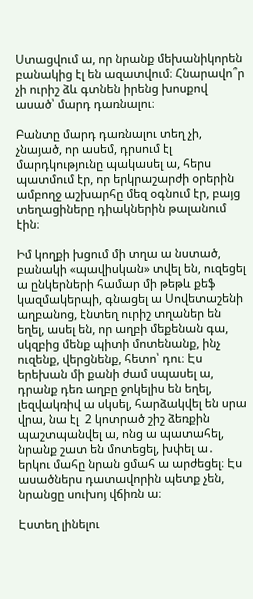Ստացվում ա, որ նրանք մեխանիկորեն բանակից էլ են ազատվում։ Հնարավո՞ր չի ուրիշ ձև գտնեն իրենց խոսքով ասած՝ մարդ դառնալու։

Բանտը մարդ դառնալու տեղ չի, չնայած, որ ասեմ, դրսում էլ մարդկությունը պակասել ա, հերս պատմում էր, որ երկրաշարժի օրերին ամբողջ աշխարհը մեզ օգնում էր, բայց տեղացիները դիակներին թալանում էին։

Իմ կողքի խցում մի տղա ա նստած, բանակի «պավիսկան» տվել են, ուզեցել ա ընկերների համար մի թեթև քեֆ կազմակերպի, գնացել ա Սովետաշենի աղբանոց, էնտեղ ուրիշ տղաներ են եղել, ասել են, որ աղբի մեքենան գա, սկզբից մենք պիտի մոտենանք, ինչ ուզենք, վերցնենք, հետո՝ դու։ Էս երեխան մի քանի ժամ սպասել ա, դրանք դեռ աղբը ջոկելիս են եղել, լեզվակռիվ ա սկսել, հարձակվել են սրա վրա, նա էլ  2 կոտրած շիշ ձեռքին պաշտպանվել ա, ոնց ա պատահել, նրանք շատ են մոտեցել, խփել ա․ երկու մահը նրան ցմահ ա արժեցել։ Էս ասածներս դատավորին պետք չեն, նրանցը սուխոյ վճիռն ա։

Էստեղ լինելու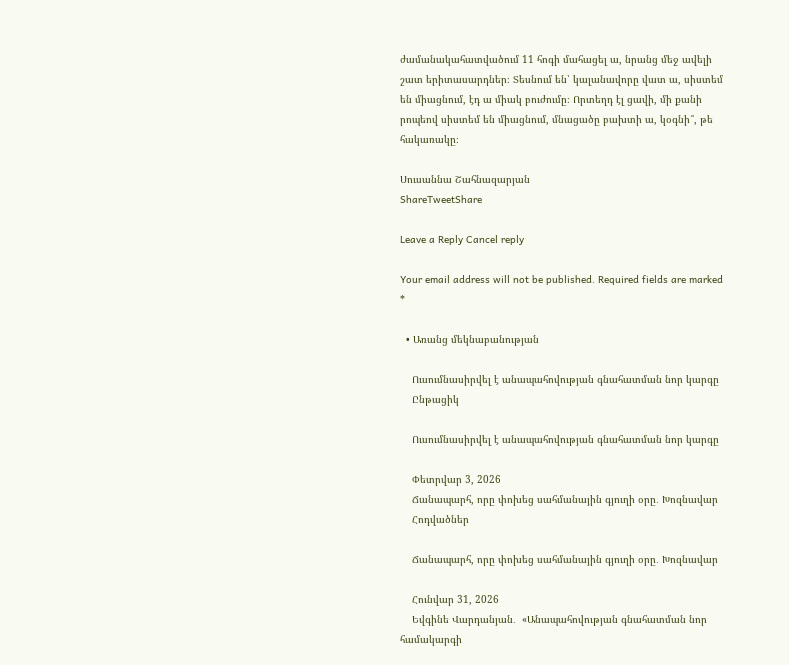ժամանակահատվածում 11 հոգի մահացել ա, նրանց մեջ ավելի շատ երիտասարդներ։ Տեսնում են՝ կալանավորը վատ ա, սիստեմ են միացնում, էդ ա միակ բուժումը։ Որտեղդ էլ ցավի, մի քանի րոպեով սիստեմ են միացնում, մնացածը բախտի ա, կօգնի՞, թե հակառակը։

Սուսաննա Շահնազարյան
ShareTweetShare

Leave a Reply Cancel reply

Your email address will not be published. Required fields are marked *

  • Առանց մեկնաբանության

    Ուսումնասիրվել է անապահովության գնահատման նոր կարգը
    Ընթացիկ

    Ուսումնասիրվել է անապահովության գնահատման նոր կարգը

    Փետրվար 3, 2026
    Ճանապարհ, որը փոխեց սահմանային գյուղի օրը․ Խոզնավար
    Հոդվածներ

    Ճանապարհ, որը փոխեց սահմանային գյուղի օրը․ Խոզնավար

    Հունվար 31, 2026
    Եվգինե Վարդանյան․  «Անապահովության գնահատման նոր համակարգի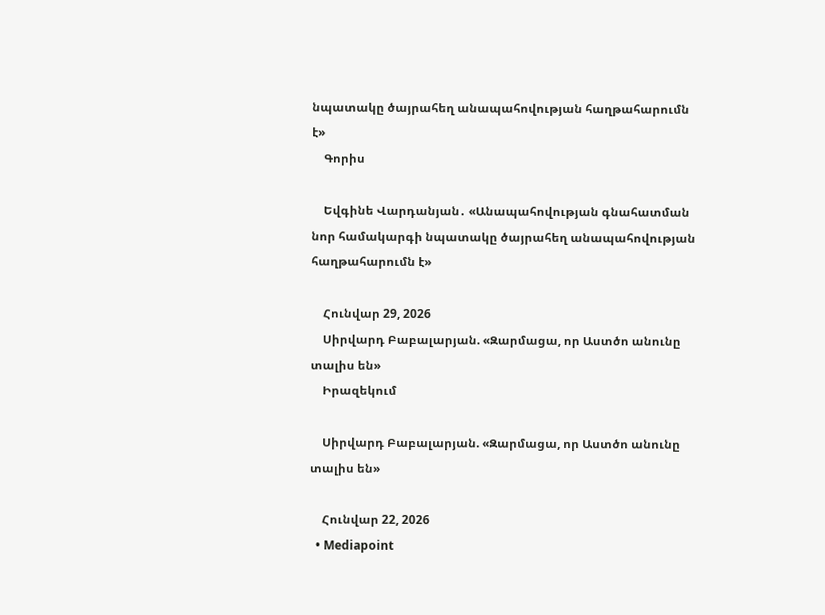նպատակը ծայրահեղ անապահովության հաղթահարումն է»
    Գորիս

    Եվգինե Վարդանյան․ «Անապահովության գնահատման նոր համակարգի նպատակը ծայրահեղ անապահովության հաղթահարումն է»

    Հունվար 29, 2026
    Սիրվարդ Բաբալարյան. «Զարմացա, որ Աստծո անունը տալիս են»
    Իրազեկում

    Սիրվարդ Բաբալարյան. «Զարմացա, որ Աստծո անունը տալիս են»

    Հունվար 22, 2026
  • Mediapoint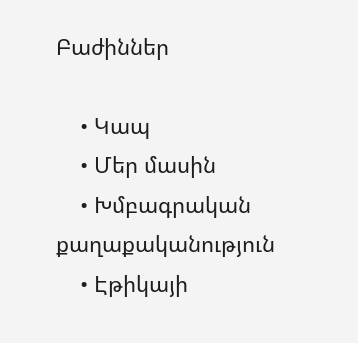Բաժիններ

    • Կապ
    • Մեր մասին
    • Խմբագրական քաղաքականություն
    • Էթիկայի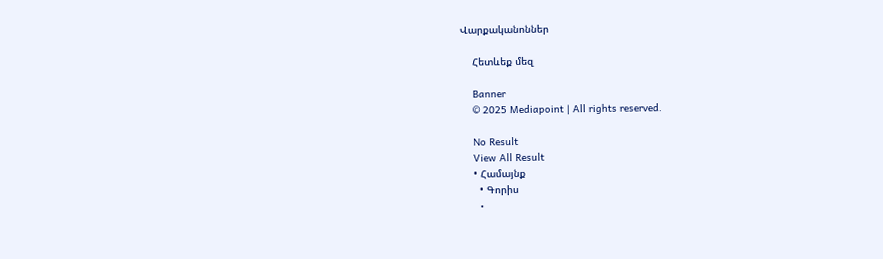Վարքականոններ

    Հետևեք մեզ

    Banner
    © 2025 Mediapoint | All rights reserved.

    No Result
    View All Result
    • Համայնք
      • Գորիս
      •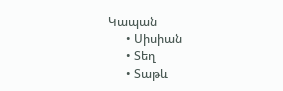Կապան
      • Սիսիան
      • Տեղ
      • Տաթև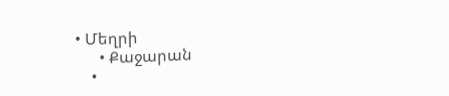• Մեղրի
      • Քաջարան
    •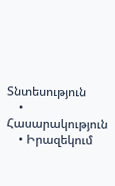Տնտեսություն
    • Հասարակություն
    • Իրազեկում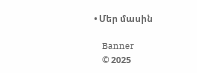• Մեր մասին

    Banner
    © 2025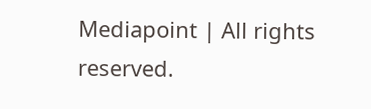Mediapoint | All rights reserved.